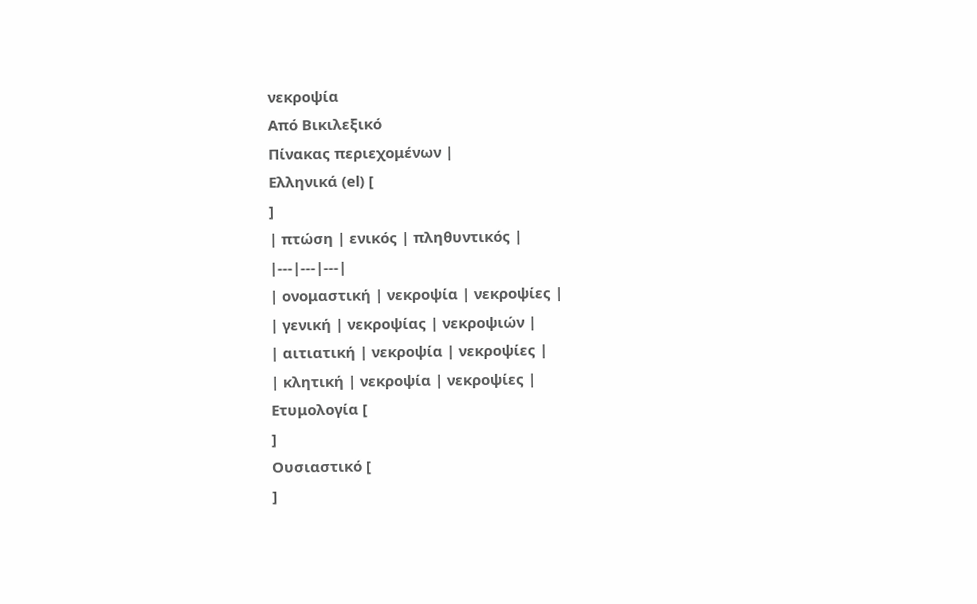νεκροψία
Από Βικιλεξικό
Πίνακας περιεχομένων |
Ελληνικά (el) [
]
| πτώση | ενικός | πληθυντικός |
|---|---|---|
| ονομαστική | νεκροψία | νεκροψίες |
| γενική | νεκροψίας | νεκροψιών |
| αιτιατική | νεκροψία | νεκροψίες |
| κλητική | νεκροψία | νεκροψίες |
Ετυμολογία [
]
Ουσιαστικό [
]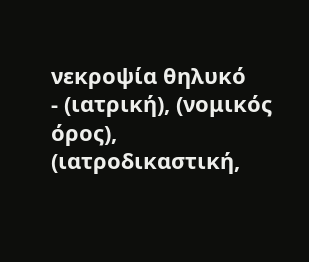νεκροψία θηλυκό
- (ιατρική), (νομικός όρος), (ιατροδικαστική,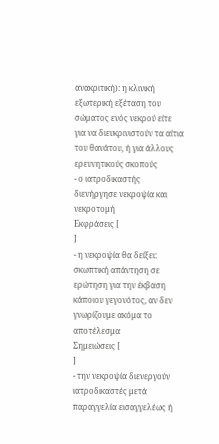ανακριτική): η κλινική εξωτερική εξέταση του σώματος ενός νεκρού είτε για να διευκρινιστούν τα αίτια του θανάτου, ή για άλλους ερευνητικούς σκοπούς
- ο ιατροδικαστής διενήργησε νεκροψία και νεκροτομή
Εκφράσεις [
]
- η νεκροψία θα δείξει: σκωπτική απάντηση σε ερώτηση για την έκβαση κάποιου γεγονότος, αν δεν γνωρίζουμε ακόμα το αποτέλεσμα
Σημειώσεις [
]
- την νεκροψία διενεργούν ιατροδικαστές μετά παραγγελία εισαγγελέως ή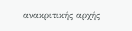ανακριτικής αρχής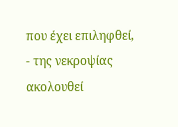που έχει επιληφθεί,
- της νεκροψίας ακολουθεί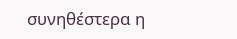συνηθέστερα η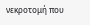νεκροτομή που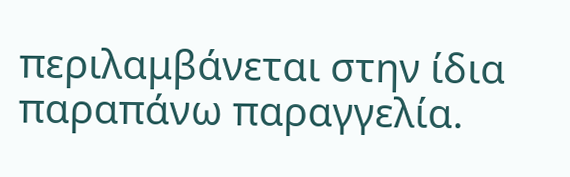περιλαμβάνεται στην ίδια παραπάνω παραγγελία.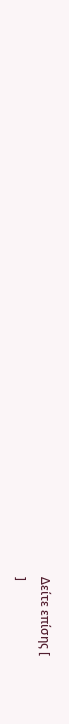Δείτε επίσης [
]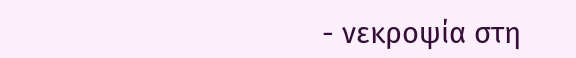- νεκροψία στη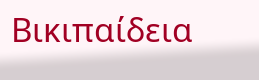Βικιπαίδεια